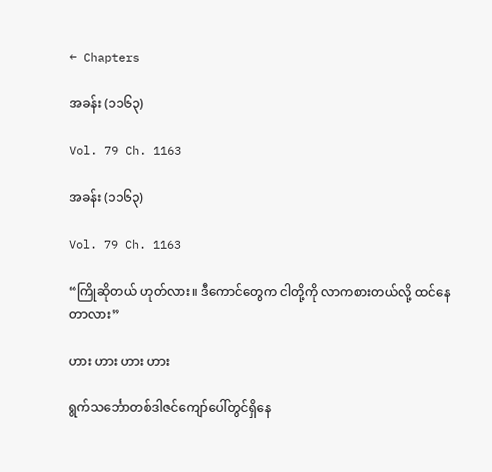← Chapters

အခန်း (၁၁၆၃)

Vol. 79 Ch. 1163

အခန်း (၁၁၆၃)

Vol. 79 Ch. 1163

“ကြိုဆိုတယ် ဟုတ်လား။ ဒီကောင်တွေက ငါတို့ကို လာကစားတယ်လို့ ထင်နေတာလား”

ဟား ဟား ဟား ဟား

ရွက်သင်္ဘောတစ်ဒါဇင်ကျော်ပေါ်တွင်ရှိနေ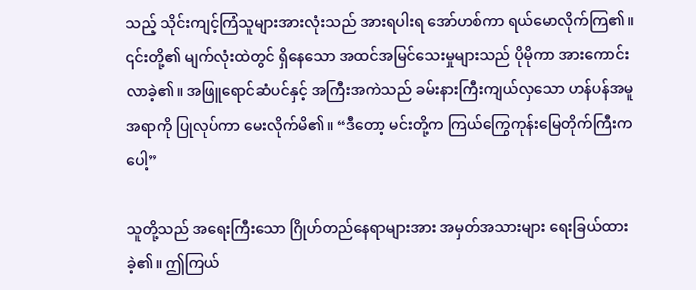သည့် သိုင်းကျင့်ကြံသူများအားလုံးသည် အားရပါးရ အော်ဟစ်ကာ ရယ်မောလိုက်ကြ၏။ ၎င်းတို့၏ မျက်လုံးထဲတွင် ရှိနေသော အထင်အမြင်သေးမှုများသည် ပိုမိုကာ အားကောင်းလာခဲ့၏။ အဖြူရောင်ဆံပင်နှင့် အကြီးအကဲသည် ခမ်းနားကြီးကျယ်လှသော ဟန်ပန်အမူအရာကို ပြုလုပ်ကာ မေးလိုက်မိ၏။ “ဒီတော့ မင်းတို့က ကြယ်ကြွေကုန်းမြေတိုက်ကြီးကပေါ့”

သူတို့သည် အရေးကြီးသော ဂြိုဟ်တည်နေရာများအား အမှတ်အသားများ ရေးခြယ်ထားခဲ့၏။ ဤကြယ်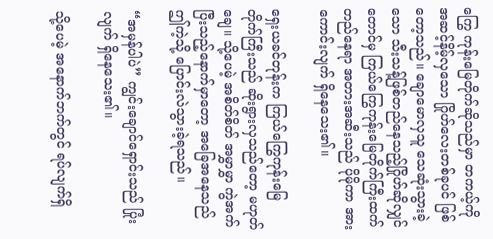ကြွေ ကုန်းမြေတိုက်ဆိုသည်မှာ တကယ့်ကို အဆင့်နိမ့်လှသော ဂြိုဟ်လေးတစ်ခုပင် ဖြစ်တော့သည်။ ချောမောလှသူ သေဆုံးသွားခဲ့သော သီးသန့်ဖြစ်တည်နေသည့်ဂြိုဟ်ဆိုလျှင်တောင်မှ ကြယ်ကြွေကုန်းမြေတိုက်ကြီးထက် တည်နေရာ အတားအဆီးသည် ပိုမိုကာ အားကောင်းလျက် ရှိနေသေး၏။

ရှေးယခင်တုန်းက ကြယ်ကြွေကုန်းမြေ တိုက်ကြီးသည် ဆိုးရွားလှသည်တော့ မဟုတ်ချေ။ သို့ပေမဲ့ အစိတ်စိတ် အမွှာမွှာ ကွဲအက်ပြီးသည့်နောက်မှာတော့ အခြေအနေသည် ဤကဲ့သို့ ပြောင်းလဲသွားခဲ့ရသည်။

“အမှန်ပါပဲ” ကျွင်းချောင်ရှောင်းသည် ပြုံးလျက် ရှိနေသေး၏။

သို့ပေမဲ့ အနောက်ဘက်တွင် ရပ်လျက်ရှိ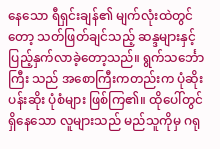နေသော ရီရှင်းချန်၏ မျက်လုံးထဲတွင်တော့ သတ်ဖြတ်ချင်သည့် ဆန္ဒများနှင့် ပြည့်နှက်လာခဲ့တော့သည်။ ရွက်သင်္ဘောကြီး သည် အစောကြီးကတည်းက ပုံဆိုးပန်းဆိုး ပုံစံများ ဖြစ်ကြ၏။ ထိုပေါ်တွင်ရှိနေသော လူများသည် မည်သူကိုမှ ဂရု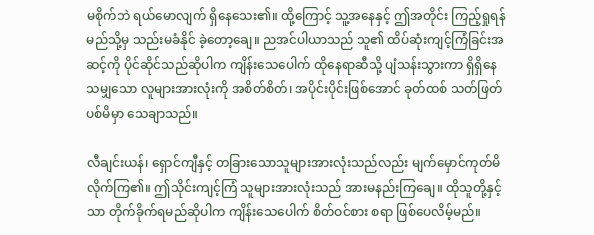မစိုက်ဘဲ ရယ်မောလျက် ရှိနေသေး၏။ ထို့ကြောင့် သူ့အနေနှင့် ဤအတိုင်း ကြည့်ရှုရန် မည်သို့မှ သည်းမခံနိုင် ခဲ့တော့ချေ။ ညအင်ပါယာသည် သူ၏ ထိပ်ဆုံးကျင့်ကြံခြင်းအဆင့်ကို ပိုင်ဆိုင်သည်ဆိုပါက ကျိန်းသေပေါက် ထိုနေရာဆီသို့ ပျံသန်းသွားကာ ရှိရှိနေသမျှသော လူများအားလုံးကို အစိတ်စိတ်၊ အပိုင်းပိုင်းဖြစ်အောင် ခုတ်ထစ် သတ်ဖြတ်ပစ်မိမှာ သေချာသည်။

လီချင်းယန်၊ ရှောင်ကျီနှင့် တခြားသောသူများအားလုံးသည်လည်း မျက်မှောင်ကုတ်မိလိုက်ကြ၏။ ဤသိုင်းကျင့်ကြံ သူများအားလုံးသည် အားမနည်းကြချေ။ ထိုသူတို့နှင့်သာ တိုက်ခိုက်ရမည်ဆိုပါက ကျိန်းသေပေါက် စိတ်ဝင်စား စရာ ဖြစ်ပေလိမ့်မည်။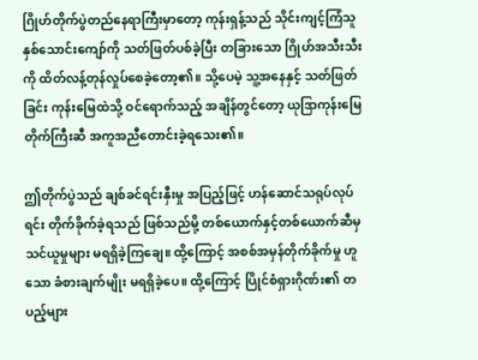ဂြိုဟ်တိုက်ပွဲတည်နေရာကြီးမှာတော့ ကုန်းရှန့်သည် သိုင်းကျင့်ကြံသူ နှစ်သောင်းကျော်ကို သတ်ဖြတ်ပစ်ခဲ့ပြီး တခြားသော ဂြိုဟ်အသီးသီးကို ထိတ်လန့်တုန်လှုပ်စေခဲ့တော့၏။ သို့ပေမဲ့ သူ့အနေနှင့် သတ်ဖြတ်ခြင်း ကုန်းမြေထဲသို့ ဝင်ရောက်သည့် အချိန်တွင်တော့ ယုဒြာကုန်းမြေတိုက်ကြီးဆီ အကူအညီတောင်းခဲ့ရသေး၏။

ဤတိုက်ပွဲသည် ချစ်ခင်ရင်းနှီးမှု အပြည့်ဖြင့် ဟန်ဆောင်သရုပ်လုပ်ရင်း တိုက်ခိုက်ခဲ့ရသည် ဖြစ်သည်မို့ တစ်ယောက်နှင့်တစ်ယောက်ဆီမှ သင်ယူမှုများ မရရှိခဲ့ကြချေ။ ထို့ကြောင့် အစစ်အမှန်တိုက်ခိုက်မှု ဟူသော ခံစားချက်မျိုး မရရှိခဲ့ပေ။ ထို့ကြောင့် ပြိုင်စံရှားဂိုဏ်း၏ တပည့်များ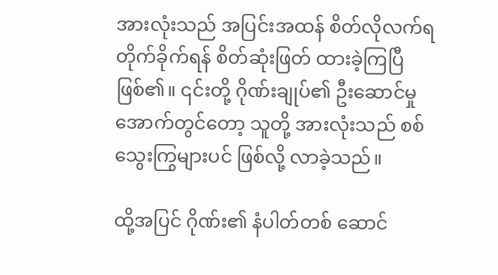အားလုံးသည် အပြင်းအထန် စိတ်လိုလက်ရ တိုက်ခိုက်ရန် စိတ်ဆုံးဖြတ် ထားခဲ့ကြပြီ ဖြစ်၏။ ၎င်းတို့ ဂိုဏ်းချုပ်၏ ဦးဆောင်မှု အောက်တွင်တော့ သူတို့ အားလုံးသည် စစ်သွေးကြွများပင် ဖြစ်လို့ လာခဲ့သည်။

ထို့အပြင် ဂိုဏ်း၏ နံပါတ်တစ် ဆောင်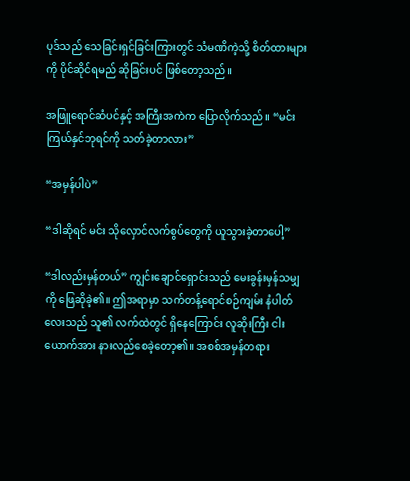ပုဒ်သည် သေခြင်းရှင်ခြင်းကြားတွင် သံမဏိကဲ့သို့ စိတ်ထားများကို ပိုင်ဆိုင်ရမည် ဆိုခြင်းပင် ဖြစ်တော့သည်။

အဖြူရောင်ဆံပင်နှင့် အကြီးအကဲက ပြောလိုက်သည်။ “မင်း ကြယ်နှင်ဘုရင်ကို သတ်ခဲ့တာလား”

“အမှန်ပါပဲ”

“ဒါဆိုရင် မင်း သိုလှောင်လက်စွပ်တွေကို ယူသွားခဲ့တာပေါ့”

“ဒါလည်းမှန်တယ်” ကျွင်းချောင်ရှောင်းသည် မေးခွန်းမှန်သမျှကို ဖြေဆိုခဲ့၏။ ဤအရာမှာ သက်တန့်ရောင်စဉ်ကျမ်း နံပါတ်လေးသည် သူ၏ လက်ထဲတွင် ရှိနေကြောင်း လူဆိုးကြီး ငါးယောက်အား နားလည်စေခဲ့တော့၏။ အစစ်အမှန်တရား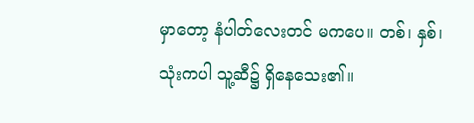မှာတော့ နံပါတ်လေးတင် မကပေ။ တစ်၊ နှစ်၊ သုံးကပါ သူ့ဆီ၌ ရှိနေသေး၏။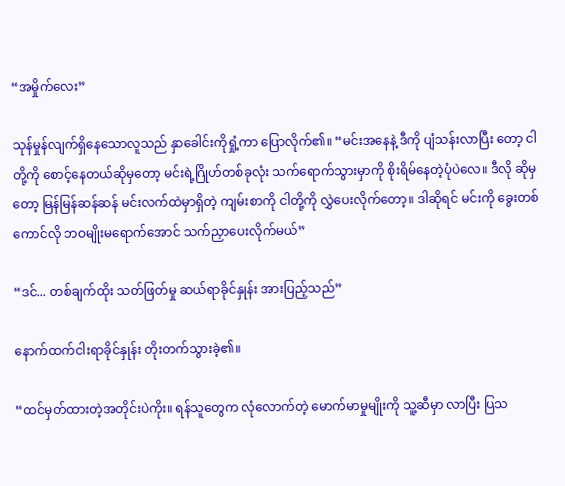“အမှိုက်လေး”

သုန်မှုန်လျက်ရှိနေသောလူသည် နှာခေါင်းကိုရှုံ့ကာ ပြောလိုက်၏။ “မင်းအနေနဲ့ ဒီကို ပျံသန်းလာပြီး တော့ ငါတို့ကို စောင့်နေတယ်ဆိုမှတော့ မင်းရဲ့ဂြိုဟ်တစ်ခုလုံး သက်ရောက်သွားမှာကို စိုးရိမ်နေတဲ့ပုံပဲလေ။ ဒီလို ဆိုမှတော့ မြန်မြန်ဆန်ဆန် မင်းလက်ထဲမှာရှိတဲ့ ကျမ်းစာကို ငါတို့ကို လွှဲပေးလိုက်တော့။ ဒါဆိုရင် မင်းကို ခွေးတစ်ကောင်လို ဘဝမျိုးမရောက်အောင် သက်ညှာပေးလိုက်မယ်”

“ဒင်... တစ်ချက်ထိုး သတ်ဖြတ်မှု ဆယ်ရာခိုင်နှုန်း အားပြည့်သည်”

နောက်ထက်ငါးရာခိုင်နှုန်း တိုးတက်သွားခဲ့၏။

“ထင်မှတ်ထားတဲ့အတိုင်းပဲကိုး။ ရန်သူတွေက လုံလောက်တဲ့ မောက်မာမှုမျိုးကို သူ့ဆီမှာ လာပြီး ပြသ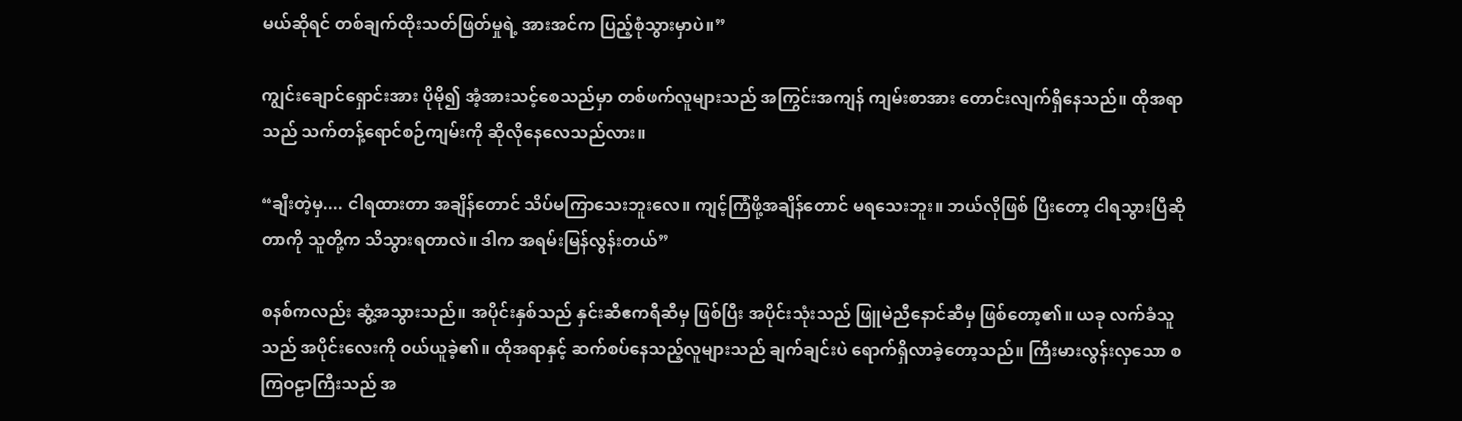မယ်ဆိုရင် တစ်ချက်ထိုးသတ်ဖြတ်မှုရဲ့ အားအင်က ပြည့်စုံသွားမှာပဲ။”

ကျွင်းချောင်ရှောင်းအား ပိုမို၍ အံ့အားသင့်စေသည်မှာ တစ်ဖက်လူများသည် အကြွင်းအကျန် ကျမ်းစာအား တောင်းလျက်ရှိနေသည်။ ထိုအရာသည် သက်တန့်ရောင်စဉ်ကျမ်းကို ဆိုလိုနေလေသည်လား။

“ချီးတဲ့မှ.... ငါရထားတာ အချိန်တောင် သိပ်မကြာသေးဘူးလေ။ ကျင့်ကြံဖို့အချိန်တောင် မရသေးဘူး။ ဘယ်လိုဖြစ် ပြီးတော့ ငါရသွားပြီဆိုတာကို သူတို့က သိသွားရတာလဲ။ ဒါက အရမ်းမြန်လွန်းတယ်”

စနစ်ကလည်း ဆွံ့အသွားသည်။ အပိုင်းနှစ်သည် နှင်းဆီဧကရီဆီမှ ဖြစ်ပြီး အပိုင်းသုံးသည် ဖြူမဲညီနောင်ဆီမှ ဖြစ်တော့၏။ ယခု လက်ခံသူသည် အပိုင်းလေးကို ဝယ်ယူခဲ့၏။ ထိုအရာနှင့် ဆက်စပ်နေသည့်လူများသည် ချက်ချင်းပဲ ရောက်ရှိလာခဲ့တော့သည်။ ကြီးမားလွန်းလှသော စကြဝဠာကြီးသည် အ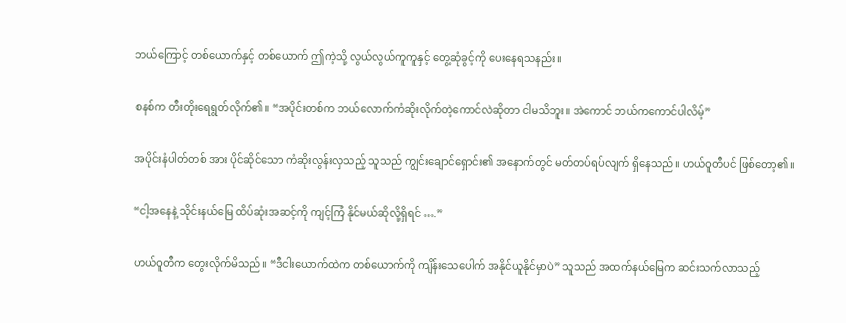ဘယ်ကြောင့် တစ်ယောက်နှင့် တစ်ယောက် ဤကဲ့သို့ လွယ်လွယ်ကူကူနှင့် တွေ့ဆုံခွင့်ကို ပေးနေရသနည်း။

စနစ်က တီးတိုးရေရွတ်လိုက်၏။ “အပိုင်းတစ်က ဘယ်လောက်ကံဆိုးလိုက်တဲ့ကောင်လဲဆိုတာ ငါမသိဘူး။ အဲကောင် ဘယ်ကကောင်ပါလိမ့်”

အပိုင်းနံပါတ်တစ် အား ပိုင်ဆိုင်သော ကံဆိုးလွန်းလှသည့် သူသည် ကျွင်းချောင်ရှောင်း၏ အနောက်တွင် မတ်တပ်ရပ်လျက် ရှိနေသည်။ ဟယ်ဝူတီပင် ဖြစ်တော့၏။

“ငါ့အနေနဲ့ သိုင်းနယ်မြေ ထိပ်ဆုံးအဆင့်ကို ကျင့်ကြံ နိုင်မယ်ဆိုလို့ရှိရင် ….”

ဟယ်ဝူတီက တွေးလိုက်မိသည်။ “ဒီငါးယောက်ထဲက တစ်ယောက်ကို ကျိန်းသေပေါက် အနိုင်ယူနိုင်မှာပဲ” သူသည် အထက်နယ်မြေက ဆင်းသက်လာသည့်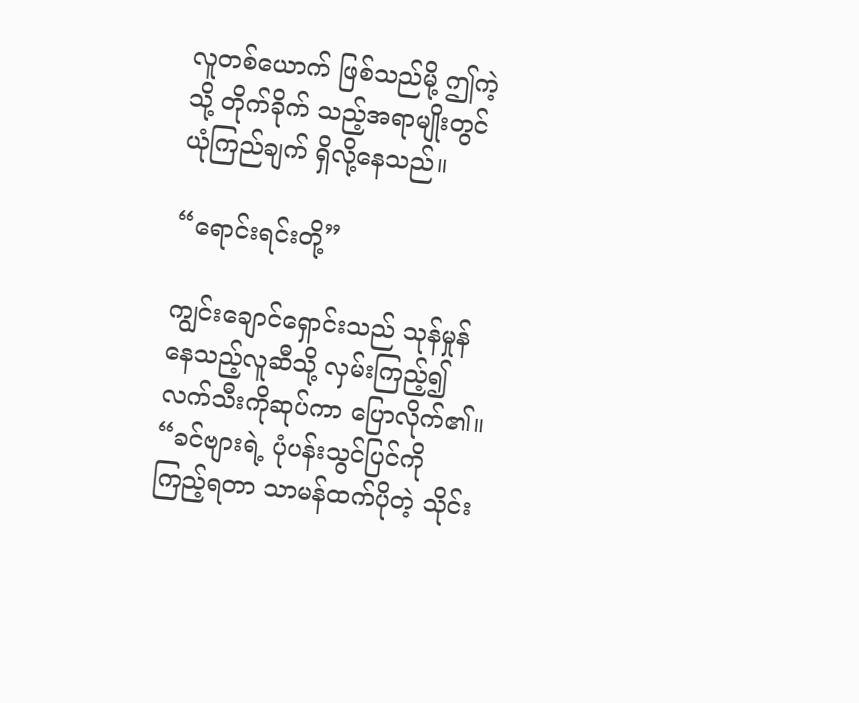လူတစ်ယောက် ဖြစ်သည်မို့ ဤကဲ့သို့ တိုက်ခိုက် သည့်အရာမျိုးတွင် ယုံကြည်ချက် ရှိလို့နေသည်။

“ရောင်းရင်းတို့”

ကျွင်းချောင်ရှောင်းသည် သုန်မှုန်နေသည့်လူဆီသို့ လှမ်းကြည့်၍ လက်သီးကိုဆုပ်ကာ ပြောလိုက်၏။ “ခင်ဗျားရဲ့ ပုံပန်းသွင်ပြင်ကို ကြည့်ရတာ သာမန်ထက်ပိုတဲ့ သိုင်း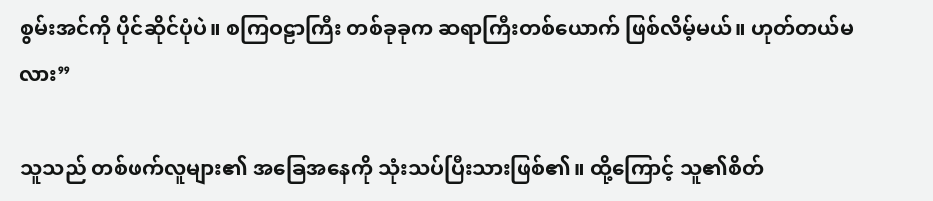စွမ်းအင်ကို ပိုင်ဆိုင်ပုံပဲ။ စကြဝဠာကြီး တစ်ခုခုက ဆရာကြီးတစ်ယောက် ဖြစ်လိမ့်မယ်။ ဟုတ်တယ်မလား”

သူသည် တစ်ဖက်လူများ၏ အခြေအနေကို သုံးသပ်ပြီးသားဖြစ်၏။ ထို့ကြောင့် သူ၏စိတ်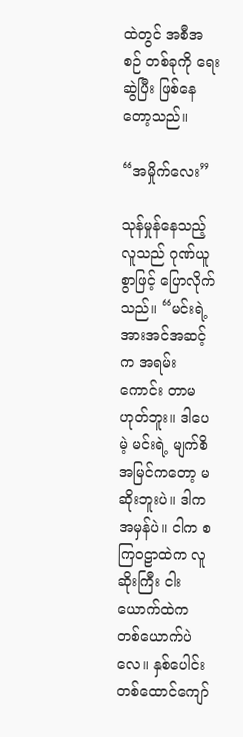ထဲတွင် အစီအစဉ် တစ်ခုကို ရေးဆွဲပြီး ဖြစ်နေတော့သည်။

“အမှိုက်လေး”

သုန်မှုန်နေသည့်လူသည် ဂုဏ်ယူစွာဖြင့် ပြောလိုက်သည်။ “မင်းရဲ့အားအင်အဆင့်က အရမ်းကောင်း တာမဟုတ်ဘူး။ ဒါပေမဲ့ မင်းရဲ့ မျက်စိအမြင်ကတော့ မဆိုးဘူးပဲ။ ဒါက အမှန်ပဲ။ ငါက စကြဝဠာထဲက လူဆိုးကြီး ငါးယောက်ထဲက တစ်ယောက်ပဲလေ။ နှစ်ပေါင်းတစ်ထောင်ကျော်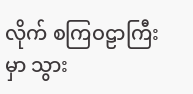လိုက် စကြဝဠာကြီးမှာ သွား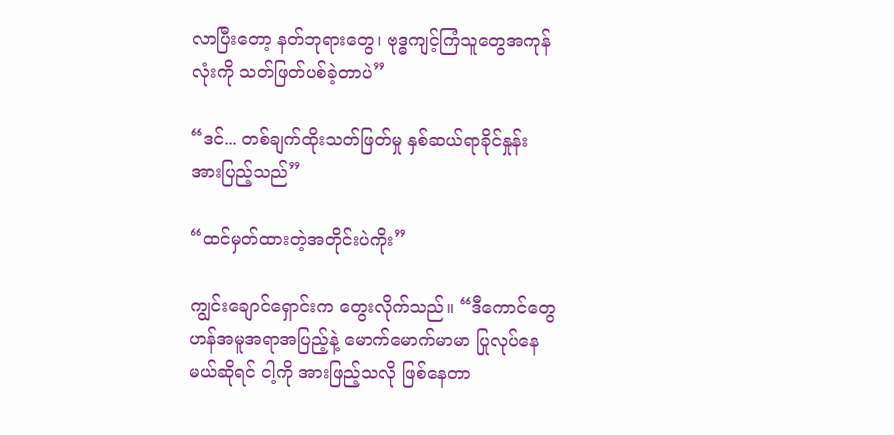လာပြီးတော့ နတ်ဘုရားတွေ၊ ဗုဒ္ဓကျင့်ကြံသူတွေအကုန်လုံးကို သတ်ဖြတ်ပစ်ခဲ့တာပဲ”

“ဒင်... တစ်ချက်ထိုးသတ်ဖြတ်မှု နှစ်ဆယ်ရာခိုင်နှုန်း အားပြည့်သည်”

“ထင်မှတ်ထားတဲ့အတိုင်းပဲကိုး”

ကျွင်းချောင်ရှောင်းက တွေးလိုက်သည်။ “ဒီကောင်တွေ ဟန်အမူအရာအပြည့်နဲ့ မောက်မောက်မာမာ ပြုလုပ်နေမယ်ဆိုရင် ငါ့ကို အားဖြည့်သလို ဖြစ်နေတာ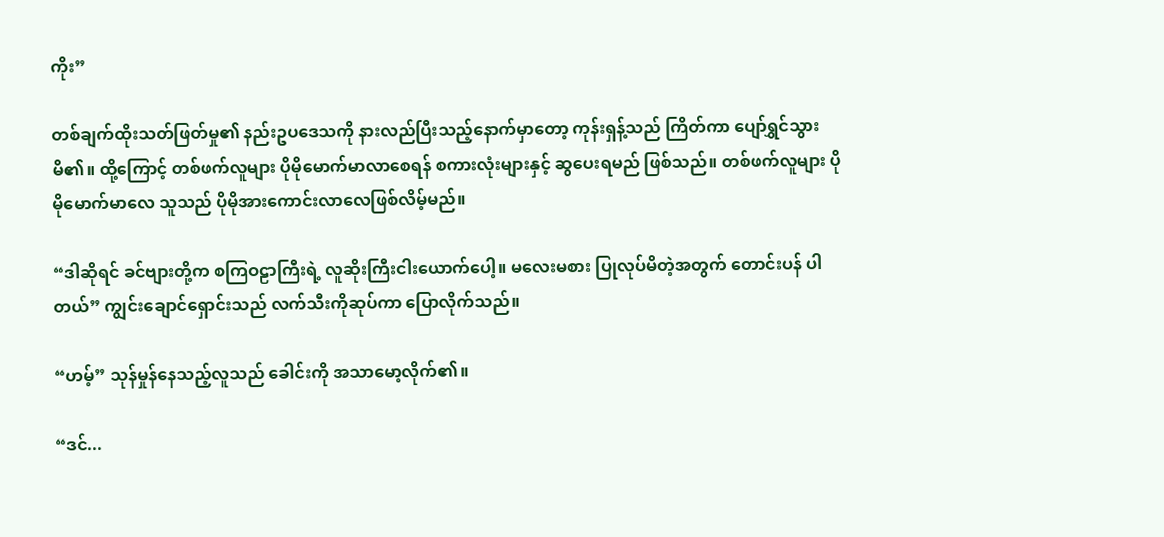ကိုး”

တစ်ချက်ထိုးသတ်ဖြတ်မှု၏ နည်းဥပဒေသကို နားလည်ပြီးသည့်နောက်မှာတော့ ကုန်းရှန့်သည် ကြိတ်ကာ ပျော်ရွှင်သွားမိ၏။ ထို့ကြောင့် တစ်ဖက်လူများ ပိုမိုမောက်မာလာစေရန် စကားလုံးများနှင့် ဆွပေးရမည် ဖြစ်သည်။ တစ်ဖက်လူများ ပိုမိုမောက်မာလေ သူသည် ပိုမိုအားကောင်းလာလေဖြစ်လိမ့်မည်။

“ဒါဆိုရင် ခင်ဗျားတို့က စကြဝဠာကြီးရဲ့ လူဆိုးကြီးငါးယောက်ပေါ့။ မလေးမစား ပြုလုပ်မိတဲ့အတွက် တောင်းပန် ပါတယ်” ကျွင်းချောင်ရှောင်းသည် လက်သီးကိုဆုပ်ကာ ပြောလိုက်သည်။

“ဟမ့်” သုန်မှုန်နေသည့်လူသည် ခေါင်းကို အသာမော့လိုက်၏။

“ဒင်...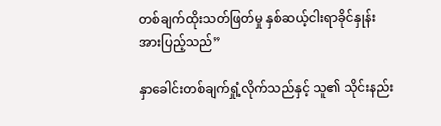တစ်ချက်ထိုးသတ်ဖြတ်မှု နှစ်ဆယ့်ငါးရာခိုင်နှုန်း အားပြည့်သည်”

နှာခေါင်းတစ်ချက်ရှုံ့လိုက်သည်နှင့် သူ၏ သိုင်းနည်း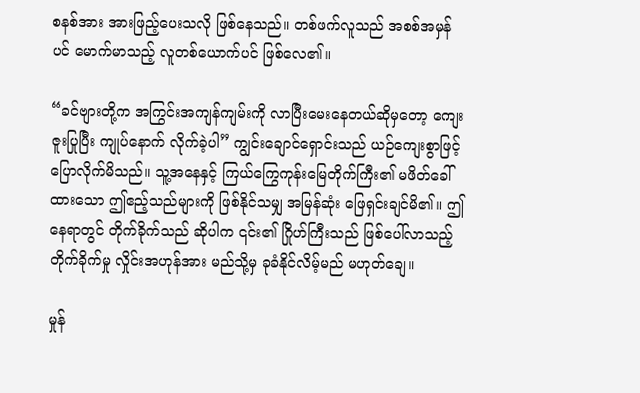စနစ်အား အားဖြည့်ပေးသလို ဖြစ်နေသည်။ တစ်ဖက်လူသည် အစစ်အမှန်ပင် မောက်မာသည့် လူတစ်ယောက်ပင် ဖြစ်လေ၏။

“ခင်ဗျားတို့က အကြွင်းအကျန်ကျမ်းကို လာပြီးမေးနေတယ်ဆိုမှတော့ ကျေးဇူးပြုပြီး ကျုပ်နောက် လိုက်ခဲ့ပါ” ကျွင်းချောင်ရှောင်းသည် ယဉ်ကျေးစွာဖြင့် ပြောလိုက်မိသည်။ သူ့အနေနှင့် ကြယ်ကြွေကုန်းမြေတိုက်ကြီး၏ မဖိတ်ခေါ်ထားသော ဤဧည့်သည်များကို ဖြစ်နိုင်သမျှ အမြန်ဆုံး ဖြေရှင်းချင်မိ၏။ ဤနေရာတွင် တိုက်ခိုက်သည် ဆိုပါက ၎င်း၏ ဂြိုဟ်ကြီးသည် ဖြစ်ပေါ်လာသည့် တိုက်ခိုက်မှု လှိုင်းအဟုန်အား မည်သို့မှ ခုခံနိုင်လိမ့်မည် မဟုတ်ချေ။

မှုန်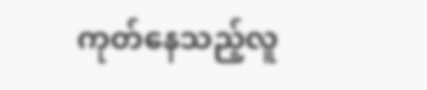ကုတ်နေသည့်လူ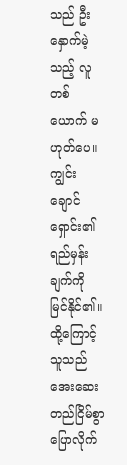သည် ဦးနှောက်မဲ့သည့် လူတစ်ယောက် မဟုတ်ပေ။ ကျွင်းချောင်ရှောင်း၏ ရည်မှန်းချက်ကို မြင်နိုင်၏။ ထို့ကြောင့် သူသည် အေးဆေးတည်ငြိမ်စွာ ပြောလိုက်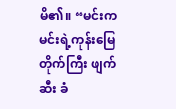မိ၏။ “မင်းက မင်းရဲ့ကုန်းမြေတိုက်ကြီး ဖျက်ဆီး ခံ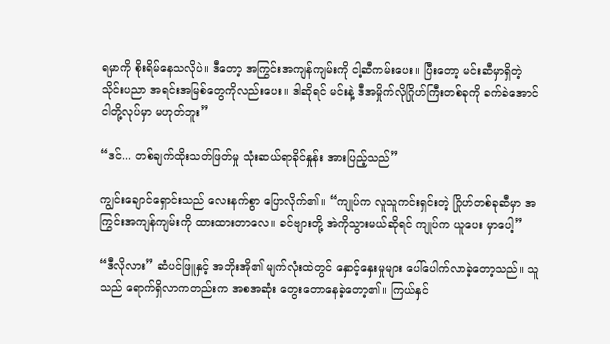ရမှာကို စိုးရိမ်နေသလိုပဲ။ ဒီတော့ အကြွင်းအကျန်ကျမ်းကို ငါ့ဆီကမ်းပေး။ ပြီးတော့ မင်းဆီမှာရှိတဲ့ သိုင်းပညာ အရင်းအမြစ်တွေကိုလည်းပေး။ ဒါဆိုရင် မင်းနဲ့ ဒီအမှိုက်လိုဂြိုဟ်ကြီးတစ်ခုကို ခက်ခဲအောင် ငါတို့လုပ်မှာ မဟုတ်ဘူး”

“ဒင်... တစ်ချက်ထိုးသတ်ဖြတ်မှု သုံးဆယ်ရာခိုင်နှုန်း အားပြည့်သည်”

ကျွင်းချောင်ရှောင်းသည် လေးနက်စွာ ပြောလိုက်၏။ “ကျုပ်က လူသူကင်းရှင်းတဲ့ ဂြိုဟ်တစ်ခုဆီမှာ အကြွင်းအကျန်ကျမ်းကို ထားထားတာလေ။ ခင်ဗျားတို့ အဲကိုသွားမယ်ဆိုရင် ကျုပ်က ယူပေး မှာပေါ့”

“ဒီလိုလား” ဆံပင်ဖြူနှင့် အဘိုးအို၏ မျက်လုံးထဲတွင် နှောင့်နှေးမှုများ ပေါ်ပေါက်လာခဲ့တော့သည်။ သူသည် ရောက်ရှိလာကတည်းက အစအဆုံး တွေးတောနေခဲ့တော့၏။ ကြယ်နှင်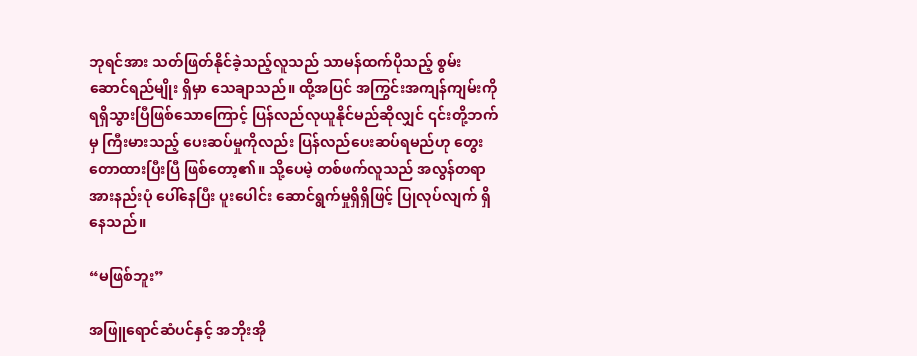ဘုရင်အား သတ်ဖြတ်နိုင်ခဲ့သည့်လူသည် သာမန်ထက်ပိုသည့် စွမ်းဆောင်ရည်မျိုး ရှိမှာ သေချာသည်။ ထို့အပြင် အကြွင်းအကျန်ကျမ်းကို ရရှိသွားပြီဖြစ်သောကြောင့် ပြန်လည်လုယူနိုင်မည်ဆိုလျှင် ၎င်းတို့ဘက်မှ ကြီးမားသည့် ပေးဆပ်မှုကိုလည်း ပြန်လည်ပေးဆပ်ရမည်ဟု တွေးတောထားပြီးပြီ ဖြစ်တော့၏။ သို့ပေမဲ့ တစ်ဖက်လူသည် အလွန်တရာ အားနည်းပုံ ပေါ်နေပြီး ပူးပေါင်း ဆောင်ရွက်မှုရှိရှိဖြင့် ပြုလုပ်လျက် ရှိနေသည်။

“မဖြစ်ဘူး”

အဖြူရောင်ဆံပင်နှင့် အဘိုးအို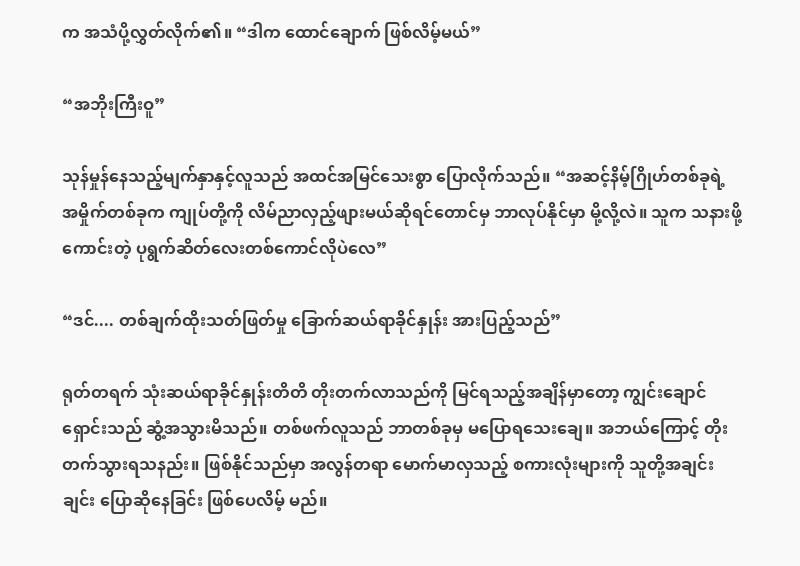က အသံပို့လွှတ်လိုက်၏။ “ဒါက ထောင်ချောက် ဖြစ်လိမ့်မယ်”

“အဘိုးကြီးဝူ”

သုန်မှုန်နေသည့်မျက်နှာနှင့်လူသည် အထင်အမြင်သေးစွာ ပြောလိုက်သည်။ “အဆင့်နိမ့်ဂြိုဟ်တစ်ခုရဲ့ အမှိုက်တစ်ခုက ကျုပ်တို့ကို လိမ်ညာလှည့်ဖျားမယ်ဆိုရင်တောင်မှ ဘာလုပ်နိုင်မှာ မို့လို့လဲ။ သူက သနားဖို့ ကောင်းတဲ့ ပုရွက်ဆိတ်လေးတစ်ကောင်လိုပဲလေ”

“ဒင်.... တစ်ချက်ထိုးသတ်ဖြတ်မှု ခြောက်ဆယ်ရာခိုင်နှုန်း အားပြည့်သည်”

ရုတ်တရက် သုံးဆယ်ရာခိုင်နှုန်းတိတိ တိုးတက်လာသည်ကို မြင်ရသည့်အချိန်မှာတော့ ကျွင်းချောင်ရှောင်းသည် ဆွံ့အသွားမိသည်။ တစ်ဖက်လူသည် ဘာတစ်ခုမှ မပြောရသေးချေ။ အဘယ်ကြောင့် တိုးတက်သွားရသနည်း။ ဖြစ်နိုင်သည်မှာ အလွန်တရာ မောက်မာလှသည့် စကားလုံးများကို သူတို့အချင်းချင်း ပြောဆိုနေခြင်း ဖြစ်ပေလိမ့် မည်။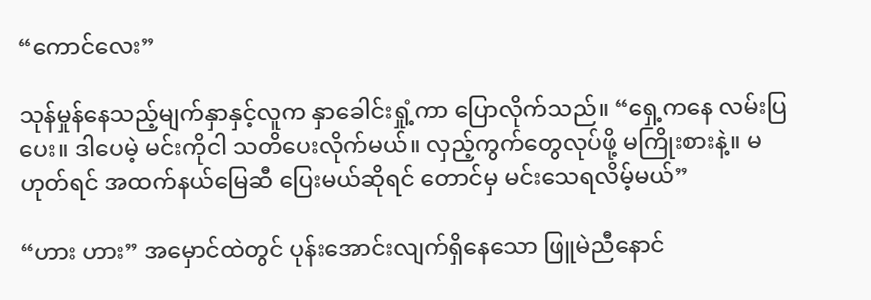“ကောင်လေး”

သုန်မှုန်နေသည့်မျက်နှာနှင့်လူက နှာခေါင်းရှုံ့ကာ ပြောလိုက်သည်။ “ရှေ့ကနေ လမ်းပြပေး။ ဒါပေမဲ့ မင်းကိုငါ သတိပေးလိုက်မယ်။ လှည့်ကွက်တွေလုပ်ဖို့ မကြိုးစားနဲ့။ မဟုတ်ရင် အထက်နယ်မြေဆီ ပြေးမယ်ဆိုရင် တောင်မှ မင်းသေရလိမ့်မယ်”

“ဟား ဟား” အမှောင်ထဲတွင် ပုန်းအောင်းလျက်ရှိနေသော ဖြူမဲညီနောင်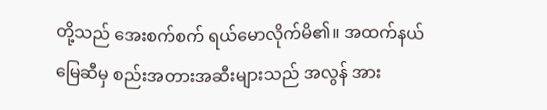တို့သည် အေးစက်စက် ရယ်မောလိုက်မိ၏။ အထက်နယ်မြေဆီမှ စည်းအတားအဆီးများသည် အလွန် အား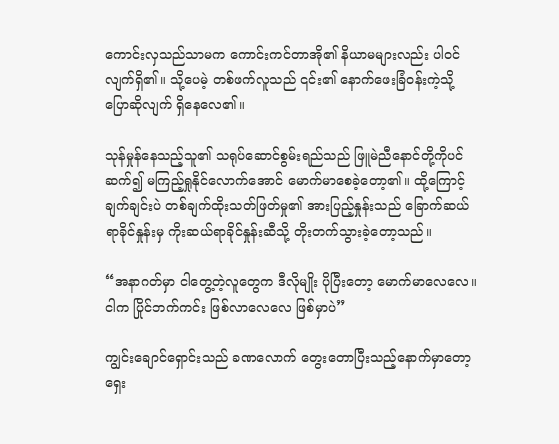ကောင်းလှသည်သာမက ကောင်းကင်တာအို၏ နိယာမများလည်း ပါဝင်လျက်ရှိ၏။ သို့ပေမဲ့ တစ်ဖက်လူသည် ၎င်း၏ နောက်ဖေးခြံဝန်းကဲ့သို့ ပြောဆိုလျက် ရှိနေလေ၏။

သုန်မှုန်နေသည့်သူ၏ သရုပ်ဆောင်စွမ်းရည်သည် ဖြူမဲညီနောင်တို့ကိုပင် ဆက်၍ မကြည့်ရှုနိုင်လောက်အောင် မောက်မာစေခဲ့တော့၏။ ထို့ကြောင့် ချက်ချင်းပဲ တစ်ချက်ထိုးသတ်ဖြတ်မှု၏ အားပြည့်နှုန်းသည် ခြောက်ဆယ် ရာခိုင်နှုန်းမှ ကိုးဆယ်ရာခိုင်နှုန်းဆီသို့ တိုးတက်သွားခဲ့တော့သည်။

“အနာဂတ်မှာ ငါတွေ့တဲ့လူတွေက ဒီလိုမျိုး ပိုပြီးတော့ မောက်မာလေလေ။ ငါက ပြိုင်ဘက်ကင်း ဖြစ်လာလေလေ ဖြစ်မှာပဲ”

ကျွင်းချောင်ရှောင်းသည် ခဏလောက် တွေးတောပြီးသည့်နောက်မှာတော့ ရှေး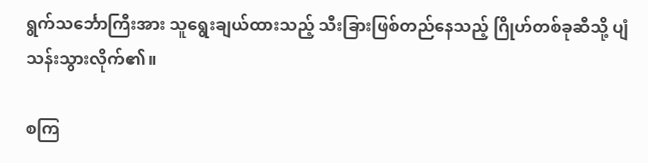ရွက်သင်္ဘောကြီးအား သူရွေးချယ်ထားသည့် သီးခြားဖြစ်တည်နေသည့် ဂြိုဟ်တစ်ခုဆီသို့ ပျံသန်းသွားလိုက်၏။

စကြ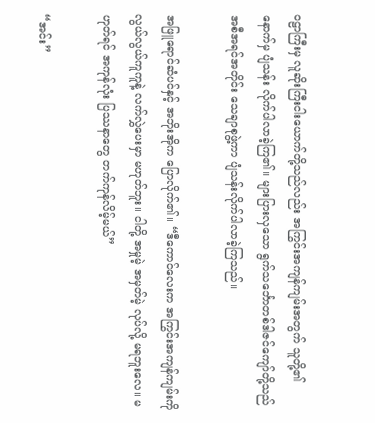ဝဠာကြီးမှ လူဆိုးကြီးငါးယောက်တို့သည်လည်း အကြွင်းအကျန်ကျမ်းအတွက် သူတို့၏ နောက်မှ ပျံသန်း လိုက်ပါလာခဲ့ကြ၏။ များပြားလှသော ရွက်သင်္ဘောတစ်ဒါဇင်ကျော်တို့သည် အစီအရင်အတိုင်း သေချာစုဖွဲ့ကာ ပျံသန်းလိုက်ပါလာခဲ့ကြသည်။

အဖြူရောင်ဆံပင်နှင့် အဘိုးအိုက ပြောလိုက်၏။ “ဒီကောင်လေးက အကြွင်းအကျန်ကျမ်းကို လွယ်လွယ်ကူကူနဲ့ လက်လွှဲပေးမှာ မဟုတ်ဘူး။ ငါတို့ အမှုမဲ့ အမှတ်မဲ့ လုပ်လို့ မရဘူးလေ။ မဟုတ်ရင် အကုန်လုံး ပြဿနာတွေ တက်ကုန်လိမ့်မယ်”

“အင်း”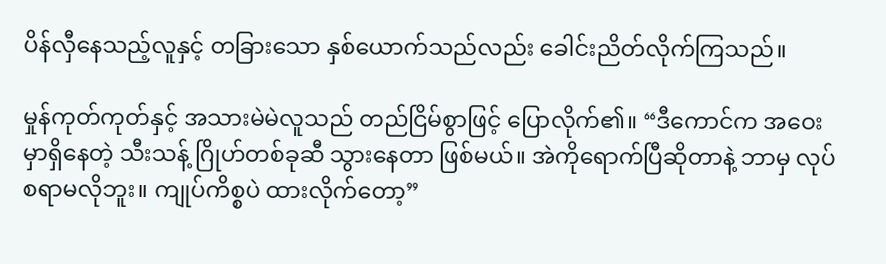ပိန်လှီနေသည့်လူနှင့် တခြားသော နှစ်ယောက်သည်လည်း ခေါင်းညိတ်လိုက်ကြသည်။

မှုန်ကုတ်ကုတ်နှင့် အသားမဲမဲလူသည် တည်ငြိမ်စွာဖြင့် ပြောလိုက်၏။ “ဒီကောင်က အဝေးမှာရှိနေတဲ့ သီးသန့် ဂြိုဟ်တစ်ခုဆီ သွားနေတာ ဖြစ်မယ်။ အဲကိုရောက်ပြီဆိုတာနဲ့ ဘာမှ လုပ်စရာမလိုဘူး။ ကျုပ်ကိစ္စပဲ ထားလိုက်တော့”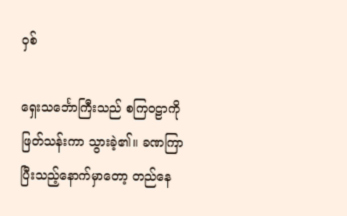ဝှစ်

ရှေးသင်္ဘောကြီးသည် စကြဝဠာကို ဖြတ်သန်းကာ သွားခဲ့၏။ ခဏကြာပြီးသည့်နောက်မှာတော့ တည်နေ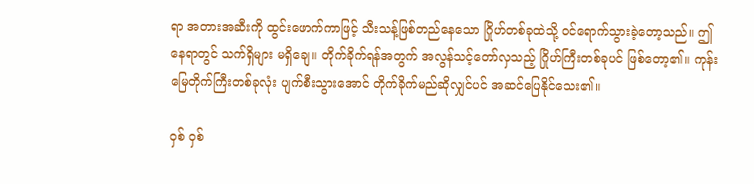ရာ အတားအဆီးကို ထွင်းဖောက်ကာဖြင့် သီးသန့်ဖြစ်တည်နေသော ဂြိုဟ်တစ်ခုထဲသို့ ဝင်ရောက်သွားခဲ့တော့သည်။ ဤနေရာတွင် သက်ရှိများ မရှိချေ။ တိုက်ခိုက်ရန်အတွက် အလွန်သင့်တော်လှသည့် ဂြိုဟ်ကြီးတစ်ခုပင် ဖြစ်တော့၏။ ကုန်းမြေတိုက်ကြီးတစ်ခုလုံး ပျက်စီးသွားအောင် တိုက်ခိုက်မည်ဆိုလျှင်ပင် အဆင်ပြေနိုင်သေး၏။

ဝှစ် ဝှစ်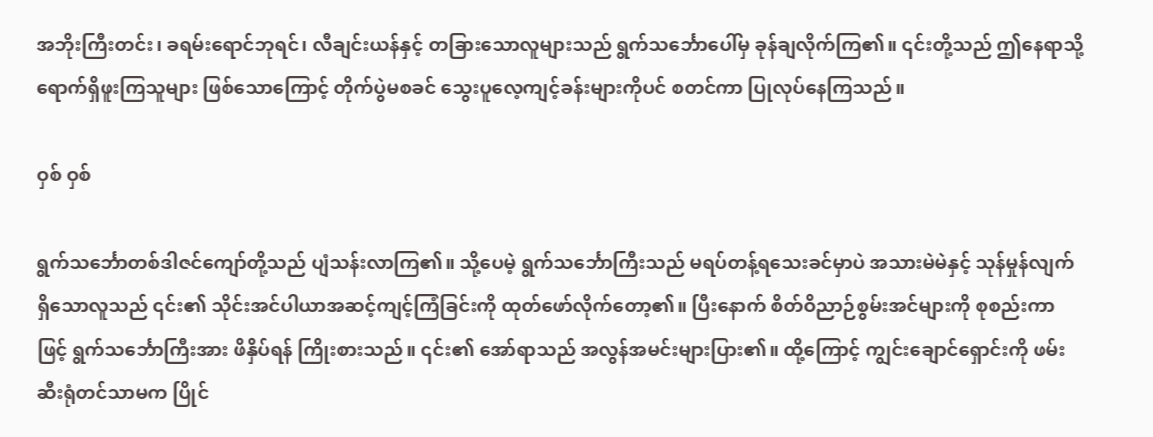အဘိုးကြီးတင်း၊ ခရမ်းရောင်ဘုရင်၊ လီချင်းယန်နှင့် တခြားသောလူများသည် ရွက်သင်္ဘောပေါ်မှ ခုန်ချလိုက်ကြ၏။ ၎င်းတို့သည် ဤနေရာသို့ ရောက်ရှိဖူးကြသူများ ဖြစ်သောကြောင့် တိုက်ပွဲမစခင် သွေးပူလေ့ကျင့်ခန်းများကိုပင် စတင်ကာ ပြုလုပ်နေကြသည်။

ဝှစ် ဝှစ်

ရွက်သင်္ဘောတစ်ဒါဇင်ကျော်တို့သည် ပျံသန်းလာကြ၏။ သို့ပေမဲ့ ရွက်သင်္ဘောကြီးသည် မရပ်တန့်ရသေးခင်မှာပဲ အသားမဲမဲနှင့် သုန်မှုန်လျက်ရှိသောလူသည် ၎င်း၏ သိုင်းအင်ပါယာအဆင့်ကျင့်ကြံခြင်းကို ထုတ်ဖော်လိုက်တော့၏။ ပြီးနောက် စိတ်ဝိညာဉ်စွမ်းအင်များကို စုစည်းကာဖြင့် ရွက်သင်္ဘောကြီးအား ဖိနှိပ်ရန် ကြိုးစားသည်။ ၎င်း၏ အော်ရာသည် အလွန်အမင်းများပြား၏။ ထို့ကြောင့် ကျွင်းချောင်ရှောင်းကို ဖမ်းဆီးရုံတင်သာမက ပြိုင်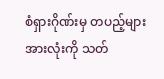စံရှားဂိုဏ်းမှ တပည့်များအားလုံးကို သတ်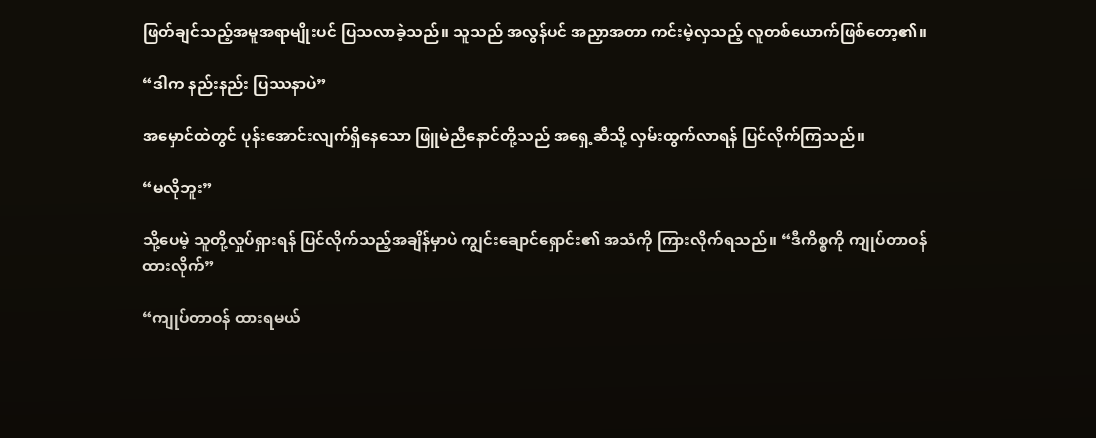ဖြတ်ချင်သည့်အမူအရာမျိုးပင် ပြသလာခဲ့သည်။ သူသည် အလွန်ပင် အညှာအတာ ကင်းမဲ့လှသည့် လူတစ်ယောက်ဖြစ်တော့၏။

“ဒါက နည်းနည်း ပြဿနာပဲ”

အမှောင်ထဲတွင် ပုန်းအောင်းလျက်ရှိနေသော ဖြူမဲညီနောင်တို့သည် အရှေ့ဆီသို့ လှမ်းထွက်လာရန် ပြင်လိုက်ကြသည်။

“မလိုဘူး”

သို့ပေမဲ့ သူတို့လှုပ်ရှားရန် ပြင်လိုက်သည့်အချိန်မှာပဲ ကျွင်းချောင်ရှောင်း၏ အသံကို ကြားလိုက်ရသည်။ “ဒီကိစ္စကို ကျုပ်တာဝန်ထားလိုက်”

“ကျုပ်တာဝန် ထားရမယ်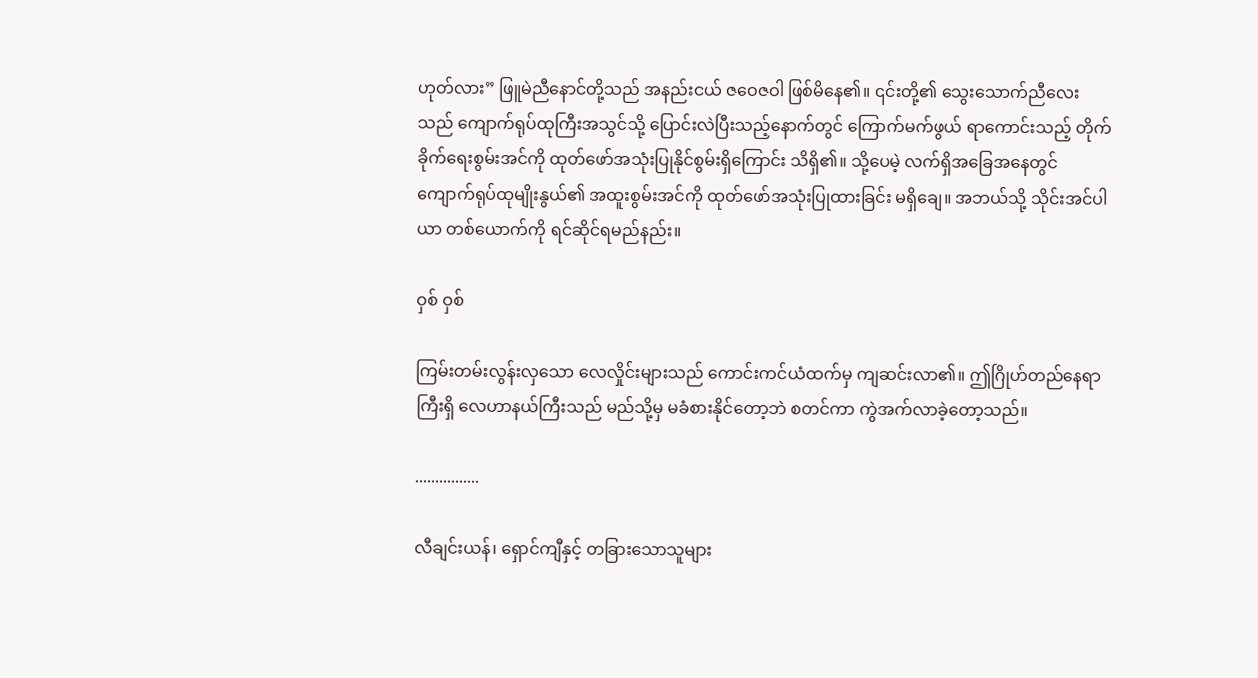ဟုတ်လား” ဖြူမဲညီနောင်တို့သည် အနည်းငယ် ဇဝေဇဝါ ဖြစ်မိနေ၏။ ၎င်းတို့၏ သွေးသောက်ညီလေးသည် ကျောက်ရုပ်ထုကြီးအသွင်သို့ ပြောင်းလဲပြီးသည့်နောက်တွင် ကြောက်မက်ဖွယ် ရာကောင်းသည့် တိုက်ခိုက်ရေးစွမ်းအင်ကို ထုတ်ဖော်အသုံးပြုနိုင်စွမ်းရှိကြောင်း သိရှိ၏။ သို့ပေမဲ့ လက်ရှိအခြေအနေတွင် ကျောက်ရုပ်ထုမျိုးနွယ်၏ အထူးစွမ်းအင်ကို ထုတ်ဖော်အသုံးပြုထားခြင်း မရှိချေ။ အဘယ်သို့ သိုင်းအင်ပါယာ တစ်ယောက်ကို ရင်ဆိုင်ရမည်နည်း။

ဝှစ် ဝှစ်

ကြမ်းတမ်းလွန်းလှသော လေလှိုင်းများသည် ကောင်းကင်ယံထက်မှ ကျဆင်းလာ၏။ ဤဂြိုဟ်တည်နေရာကြီးရှိ လေဟာနယ်ကြီးသည် မည်သို့မှ မခံစားနိုင်တော့ဘဲ စတင်ကာ ကွဲအက်လာခဲ့တော့သည်။

................

လီချင်းယန်၊ ရှောင်ကျီနှင့် တခြားသောသူများ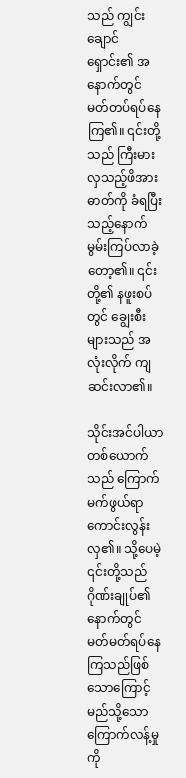သည် ကျွင်းချောင်ရှောင်း၏ အနောက်တွင် မတ်တပ်ရပ်နေကြ၏။ ၎င်းတို့သည် ကြီးမားလှသည့်ဖိအားဓာတ်ကို ခံရပြီးသည့်နောက် မွမ်းကြပ်လာခဲ့တော့၏။ ၎င်းတို့၏ နဖူးစပ်တွင် ချွေးစီးများသည် အလုံးလိုက် ကျဆင်းလာ၏။

သိုင်းအင်ပါယာတစ်ယောက်သည် ကြောက်မက်ဖွယ်ရာ ကောင်းလွန်းလှ၏။ သို့ပေမဲ့ ၎င်းတို့သည် ဂိုဏ်းချုပ်၏နောက်တွင် မတ်မတ်ရပ်နေကြသည်ဖြစ်သောကြောင့် မည်သို့သော ကြောက်လန့်မှုကို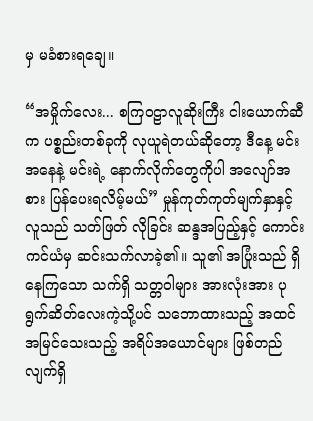မှ မခံစားရချေ။

“အမှိုက်လေး... စကြဝဠာလူဆိုးကြီး ငါးယောက်ဆီက ပစ္စည်းတစ်ခုကို လုယူရဲတယ်ဆိုတော့ ဒီနေ့ မင်းအနေနဲ့ မင်းရဲ့ နောက်လိုက်တွေကိုပါ အလျော်အစား ပြန်ပေးရလိမ့်မယ်” မှုန်ကုတ်ကုတ်မျက်နှာနှင့်လူသည် သတ်ဖြတ် လိုခြင်း ဆန္ဒအပြည့်နှင့် ကောင်းကင်ယံမှ ဆင်းသက်လာခဲ့၏။ သူ၏ အပြုံးသည် ရှိနေကြသော သက်ရှိ သတ္တဝါများ အားလုံးအား ပုရွက်ဆိတ်လေးကဲ့သို့ပင် သဘောထားသည့် အထင်အမြင်သေးသည့် အရိပ်အယောင်များ ဖြစ်တည်လျက်ရှိ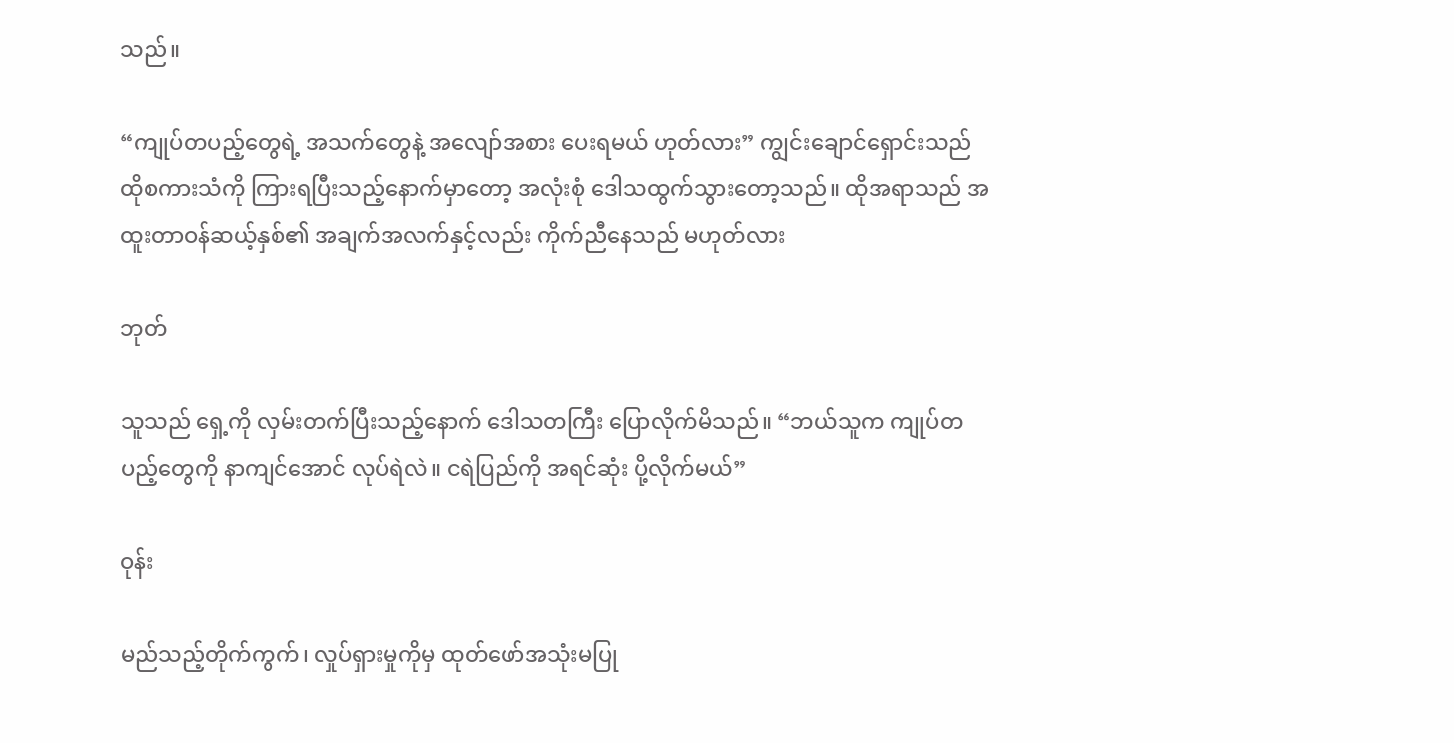သည်။

“ကျုပ်တပည့်တွေရဲ့ အသက်တွေနဲ့ အလျော်အစား ပေးရမယ် ဟုတ်လား” ကျွင်းချောင်ရှောင်းသည် ထိုစကားသံကို ကြားရပြီးသည့်နောက်မှာတော့ အလုံးစုံ ဒေါသထွက်သွားတော့သည်။ ထိုအရာသည် အထူးတာဝန်ဆယ့်နှစ်၏ အချက်အလက်နှင့်လည်း ကိုက်ညီနေသည် မဟုတ်လား

ဘုတ်

သူသည် ရှေ့ကို လှမ်းတက်ပြီးသည့်နောက် ဒေါသတကြီး ပြောလိုက်မိသည်။ “ဘယ်သူက ကျုပ်တပည့်တွေကို နာကျင်အောင် လုပ်ရဲလဲ။ ငရဲပြည်ကို အရင်ဆုံး ပို့လိုက်မယ်”

ဝုန်း

မည်သည့်တိုက်ကွက်၊ လှုပ်ရှားမှုကိုမှ ထုတ်ဖော်အသုံးမပြု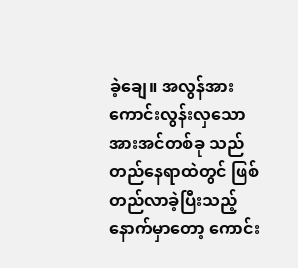ခဲ့ချေ။ အလွန်အားကောင်းလွန်းလှသော အားအင်တစ်ခု သည် တည်နေရာထဲတွင် ဖြစ်တည်လာခဲ့ပြီးသည့်နောက်မှာတော့ ကောင်း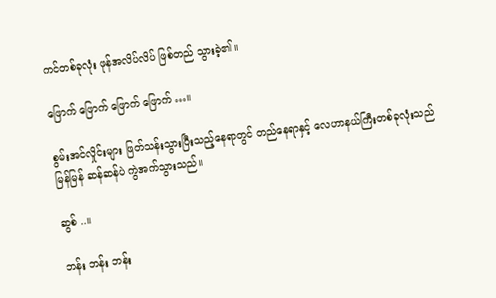ကင်တစ်ခုလုံး ဖုန်အလိပ်လိပ် ဖြစ်တည် သွားခဲ့၏။

ဖြောက် ဖြောက် ဖြောက် ဖြောက် …။

စွမ်းအင်လှိုင်းများ ဖြတ်သန်းသွားပြီးသည့်နေရာတွင် တည်နေရာနှင့် လေဟာနယ်ကြီးတစ်ခုလုံးသည် မြန်မြန် ဆန်ဆန်ပဲ ကွဲအက်သွားသည်။

ဆွစ် ..။

ဘန်း ဘန်း ဘန်း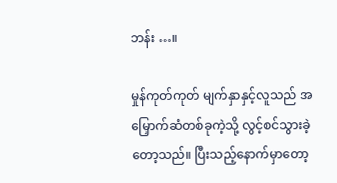ဘန်း …။

မှုန်ကုတ်ကုတ် မျက်နှာနှင့်လူသည် အမြှောက်ဆံတစ်ခုကဲ့သို့ လွင့်စင်သွားခဲ့တော့သည်။ ပြီးသည့်နောက်မှာတော့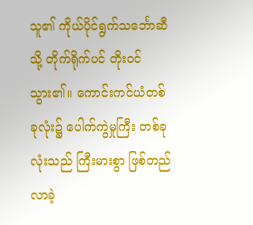သူ၏ ကိုယ်ပိုင်ရွက်သင်္ဘောဆီသို့ တိုက်ရိုက်ပင် တိုးဝင်သွား၏။ ကောင်းကင်ယံတစ်ခုလုံး၌ ပေါက်ကွဲမှုကြီး တစ်ခုလုံးသည် ကြီးမားစွာ ဖြစ်တည်လာခဲ့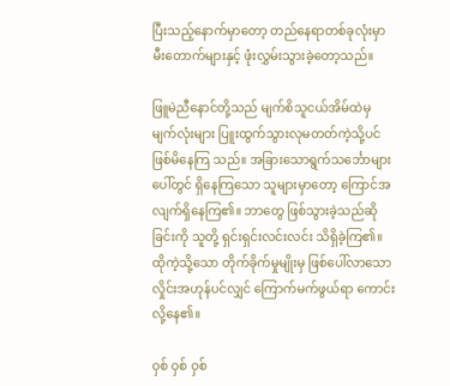ပြီးသည့်နောက်မှာတော့ တည်နေရာတစ်ခုလုံးမှာ မီးတောက်များနှင့် ဖုံးလွှမ်းသွားခဲ့တော့သည်။

ဖြူမဲညီနောင်တို့သည် မျက်စိသူငယ်အိမ်ထဲမှ မျက်လုံးများ ပြူးထွက်သွားလုမတတ်ကဲ့သို့ပင် ဖြစ်မိနေကြ သည်။ အခြားသောရွက်သင်္ဘောများပေါ်တွင် ရှိနေကြသော သူများမှာတော့ ကြောင်အလျက်ရှိနေကြ၏။ ဘာတွေ ဖြစ်သွားခဲ့သည်ဆိုခြင်းကို သူတို့ ရှင်းရှင်းလင်းလင်း သိရှိခဲ့ကြ၏။ ထိုကဲ့သို့သော တိုက်ခိုက်မှုမျိုးမှ ဖြစ်ပေါ်လာသော လှိုင်းအဟုန်ပင်လျှင် ကြောက်မက်ဖွယ်ရာ ကောင်းလို့နေ၏။

ဝှစ် ဝှစ် ဝှစ်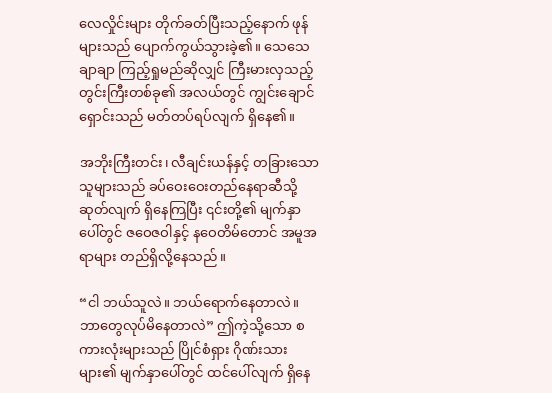လေလှိုင်းများ တိုက်ခတ်ပြီးသည့်နောက် ဖုန်များသည် ပျောက်ကွယ်သွားခဲ့၏။ သေသေချာချာ ကြည့်ရှုမည်ဆိုလျှင် ကြီးမားလှသည့် တွင်းကြီးတစ်ခု၏ အလယ်တွင် ကျွင်းချောင်ရှောင်းသည် မတ်တပ်ရပ်လျက် ရှိနေ၏။

အဘိုးကြီးတင်း၊ လီချင်းယန်နှင့် တခြားသောသူများသည် ခပ်ဝေးဝေးတည်နေရာဆီသို့ ဆုတ်လျက် ရှိနေကြပြီး ၎င်းတို့၏ မျက်နှာပေါ်တွင် ဇဝေဇဝါနှင့် နဝေတိမ်တောင် အမူအရာများ တည်ရှိလို့နေသည်။

“ငါ ဘယ်သူလဲ။ ဘယ်ရောက်နေတာလဲ။ ဘာတွေလုပ်မိနေတာလဲ” ဤကဲ့သို့သော စကားလုံးများသည် ပြိုင်စံရှား ဂိုဏ်းသားများ၏ မျက်နှာပေါ်တွင် ထင်ပေါ်လျက် ရှိနေ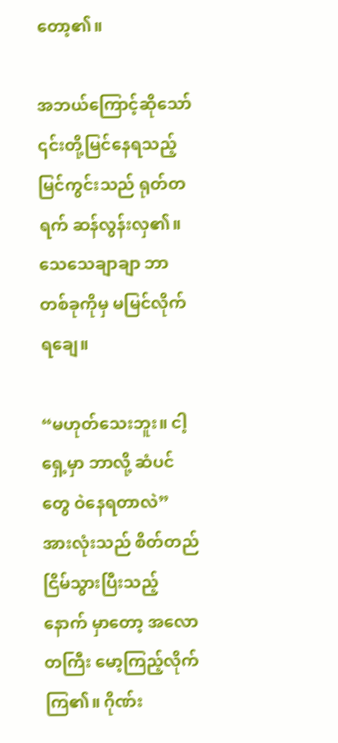တော့၏။

အဘယ်ကြောင့်ဆိုသော် ၎င်းတို့မြင်နေရသည့် မြင်ကွင်းသည် ရုတ်တရက် ဆန်လွန်းလှ၏။ သေသေချာချာ ဘာတစ်ခုကိုမှ မမြင်လိုက်ရချေ။

“မဟုတ်သေးဘူး။ ငါ့ရှေ့မှာ ဘာလို့ ဆံပင်တွေ ဝဲနေရတာလဲ” အားလုံးသည် စိတ်တည်ငြိမ်သွားပြီးသည့်နောက် မှာတော့ အလောတကြီး မော့ကြည့်လိုက်ကြ၏။ ဂိုဏ်း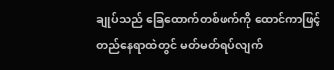ချုပ်သည် ခြေထောက်တစ်ဖက်ကို ထောင်ကာဖြင့် တည်နေရာထဲတွင် မတ်မတ်ရပ်လျက်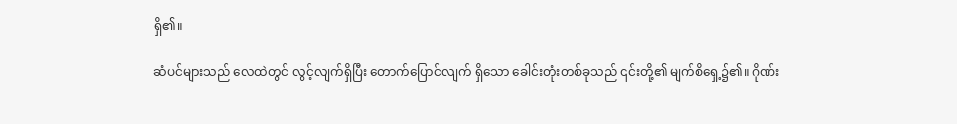ရှိ၏။

ဆံပင်များသည် လေထဲတွင် လွင့်လျက်ရှိပြီး တောက်ပြောင်လျက် ရှိသော ခေါင်းတုံးတစ်ခုသည် ၎င်းတို့၏ မျက်စိရှေ့၌၏။ ဂိုဏ်း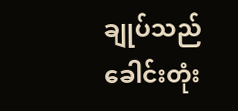ချုပ်သည် ခေါင်းတုံး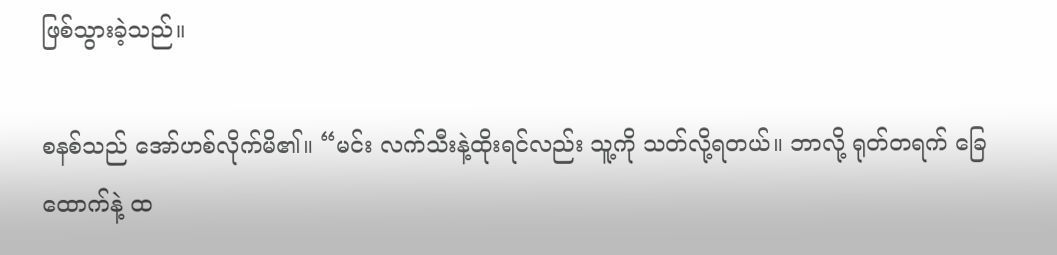ဖြစ်သွားခဲ့သည်။

စနစ်သည် အော်ဟစ်လိုက်မိ၏။ “မင်း လက်သီးနဲ့ထိုးရင်လည်း သူ့ကို သတ်လို့ရတယ်။ ဘာလို့ ရုတ်တရက် ခြေထောက်နဲ့ ထ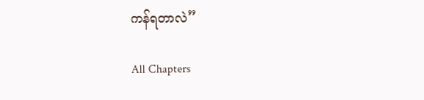ကန်ရတာလဲ”

All Chapters